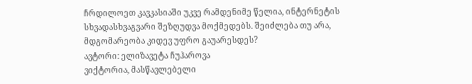ჩრდილოეთ კავკასიაში უკვე რამდენიმე წელია, ინტერნეტის სხვადასხვაგვარი შეზღუდვა მოქმედებს. შეიძლება თუ არა, მდგომარეობა კიდევ უფრო გაუარესდეს?
ავტორი: ელიზავეტა ჩუჰაროვა
ვიქტორია, მასწავლებელი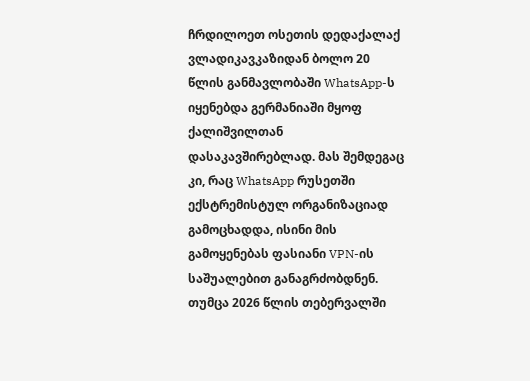ჩრდილოეთ ოსეთის დედაქალაქ ვლადიკავკაზიდან ბოლო 20 წლის განმავლობაში WhatsApp-ს იყენებდა გერმანიაში მყოფ ქალიშვილთან დასაკავშირებლად. მას შემდეგაც კი, რაც WhatsApp რუსეთში ექსტრემისტულ ორგანიზაციად გამოცხადდა, ისინი მის გამოყენებას ფასიანი VPN-ის საშუალებით განაგრძობდნენ.
თუმცა 2026 წლის თებერვალში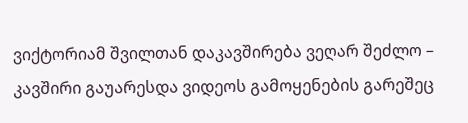ვიქტორიამ შვილთან დაკავშირება ვეღარ შეძლო – კავშირი გაუარესდა ვიდეოს გამოყენების გარეშეც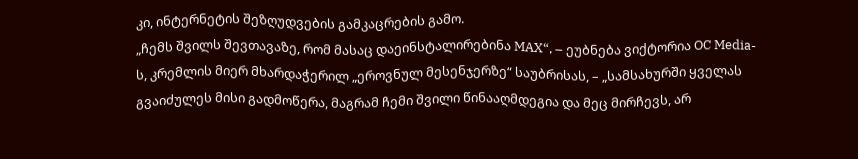კი, ინტერნეტის შეზღუდვების გამკაცრების გამო.
„ჩემს შვილს შევთავაზე, რომ მასაც დაეინსტალირებინა MAX“, – ეუბნება ვიქტორია OC Media-ს, კრემლის მიერ მხარდაჭერილ „ეროვნულ მესენჯერზე“ საუბრისას, – „სამსახურში ყველას გვაიძულეს მისი გადმოწერა, მაგრამ ჩემი შვილი წინააღმდეგია და მეც მირჩევს, არ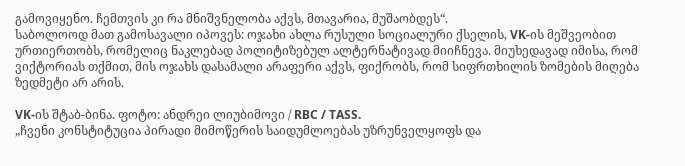გამოვიყენო. ჩემთვის კი რა მნიშვნელობა აქვს, მთავარია, მუშაობდეს“.
საბოლოოდ მათ გამოსავალი იპოვეს: ოჯახი ახლა რუსული სოციალური ქსელის, VK-ის მეშვეობით ურთიერთობს, რომელიც ნაკლებად პოლიტიზებულ ალტერნატივად მიიჩნევა. მიუხედავად იმისა, რომ ვიქტორიას თქმით, მის ოჯახს დასამალი არაფერი აქვს, ფიქრობს, რომ სიფრთხილის ზომების მიღება ზედმეტი არ არის.

VK-ის შტაბ-ბინა. ფოტო: ანდრეი ლიუბიმოვი / RBC / TASS.
„ჩვენი კონსტიტუცია პირადი მიმოწერის საიდუმლოებას უზრუნველყოფს და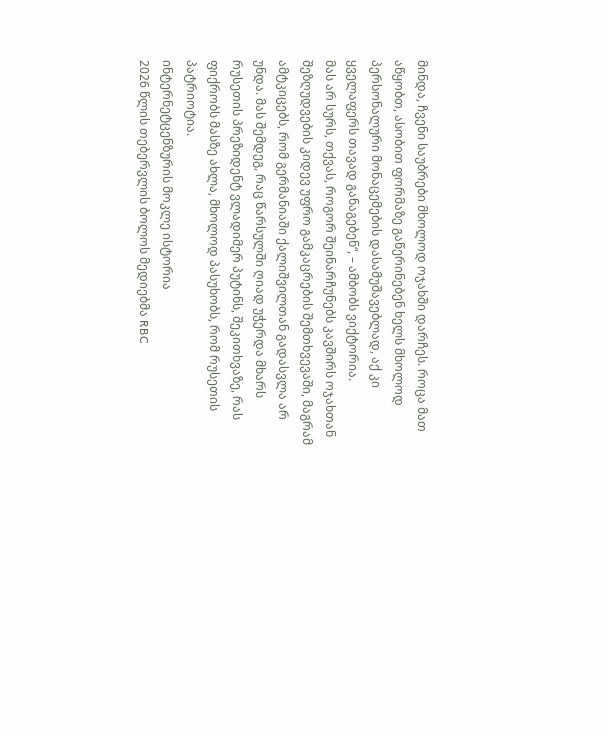მინდა, ჩვენი საუბრები მხოლოდ ოჯახში დარჩეს. როცა მათ აწყობთ, ასობით ფორმაზე გაწერინებენ ხელს მხოლოდ პერსონალური მონაცემების დასამუშავებლად, აქ კი ყველაფერს თავად განაგებენ“, – ამბობს ვიქტორია.
მას არ სურს, თქვას, როგორ შეინარჩუნებს კავშირს ოჯახთან შეზღუდვების კიდევ უფრო გამკაცრების შემთხვევაში, მაგრამ ამტკიცებს, რომ გერმანიაში ქალიშვილთან გადასვლა არ უნდა. მას შემდეგ, რაც წარსულში ღიად უჭერდა მხარს რუსეთის პრეზიდენტ ვლადიმერ პუტინს, შეკითხვაზე, რას ფიქრობს მასზე ახლა, მხოლოდ პასუხობს, რომ რუსეთის პატრიოტია.
ინტერნეტცენზურის მოკლე ისტორია
2026 წლის თებერვლის ბოლოს მედიებმა RBC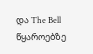და The Bell წყაროებზე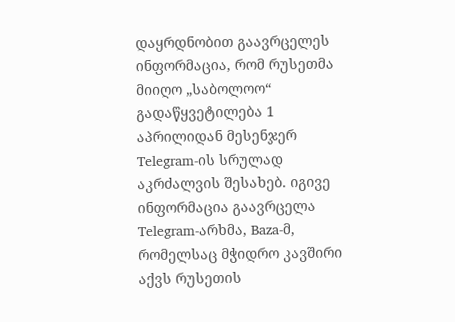დაყრდნობით გაავრცელეს ინფორმაცია, რომ რუსეთმა მიიღო „საბოლოო“ გადაწყვეტილება 1 აპრილიდან მესენჯერ Telegram-ის სრულად აკრძალვის შესახებ. იგივე ინფორმაცია გაავრცელა Telegram-არხმა, Baza-მ, რომელსაც მჭიდრო კავშირი აქვს რუსეთის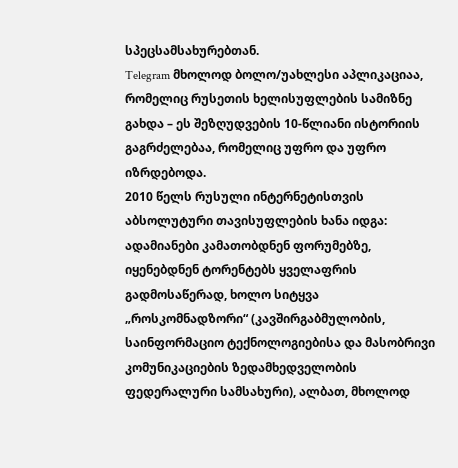სპეცსამსახურებთან.
Telegram მხოლოდ ბოლო/უახლესი აპლიკაციაა, რომელიც რუსეთის ხელისუფლების სამიზნე გახდა – ეს შეზღუდვების 10-წლიანი ისტორიის გაგრძელებაა, რომელიც უფრო და უფრო იზრდებოდა.
2010 წელს რუსული ინტერნეტისთვის აბსოლუტური თავისუფლების ხანა იდგა: ადამიანები კამათობდნენ ფორუმებზე, იყენებდნენ ტორენტებს ყველაფრის გადმოსაწერად, ხოლო სიტყვა „როსკომნადზორი“ (კავშირგაბმულობის, საინფორმაციო ტექნოლოგიებისა და მასობრივი კომუნიკაციების ზედამხედველობის ფედერალური სამსახური), ალბათ, მხოლოდ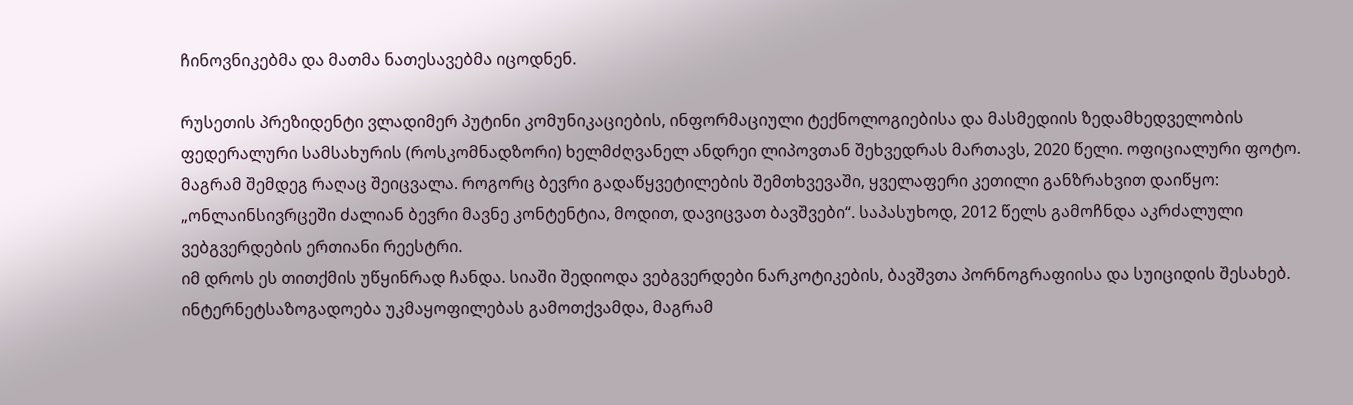ჩინოვნიკებმა და მათმა ნათესავებმა იცოდნენ.

რუსეთის პრეზიდენტი ვლადიმერ პუტინი კომუნიკაციების, ინფორმაციული ტექნოლოგიებისა და მასმედიის ზედამხედველობის ფედერალური სამსახურის (როსკომნადზორი) ხელმძღვანელ ანდრეი ლიპოვთან შეხვედრას მართავს, 2020 წელი. ოფიციალური ფოტო.
მაგრამ შემდეგ რაღაც შეიცვალა. როგორც ბევრი გადაწყვეტილების შემთხვევაში, ყველაფერი კეთილი განზრახვით დაიწყო: „ონლაინსივრცეში ძალიან ბევრი მავნე კონტენტია, მოდით, დავიცვათ ბავშვები“. საპასუხოდ, 2012 წელს გამოჩნდა აკრძალული ვებგვერდების ერთიანი რეესტრი.
იმ დროს ეს თითქმის უწყინრად ჩანდა. სიაში შედიოდა ვებგვერდები ნარკოტიკების, ბავშვთა პორნოგრაფიისა და სუიციდის შესახებ. ინტერნეტსაზოგადოება უკმაყოფილებას გამოთქვამდა, მაგრამ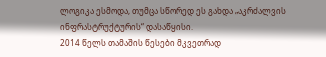ლოგიკა ესმოდა, თუმცა სწორედ ეს გახდა „აკრძალვის ინფრასტრუქტურის“ დასაწყისი.
2014 წელს თამაშის წესები მკვეთრად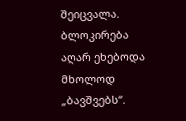შეიცვალა. ბლოკირება აღარ ეხებოდა მხოლოდ „ბავშვებს“.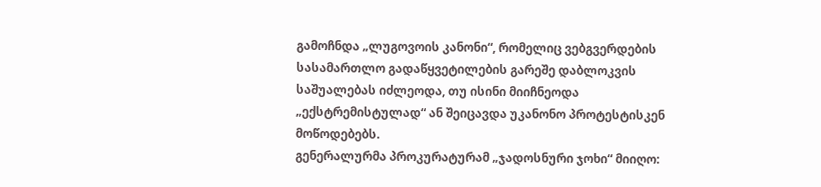გამოჩნდა „ლუგოვოის კანონი“, რომელიც ვებგვერდების სასამართლო გადაწყვეტილების გარეშე დაბლოკვის საშუალებას იძლეოდა, თუ ისინი მიიჩნეოდა „ექსტრემისტულად“ ან შეიცავდა უკანონო პროტესტისკენ მოწოდებებს.
გენერალურმა პროკურატურამ „ჯადოსნური ჯოხი“ მიიღო: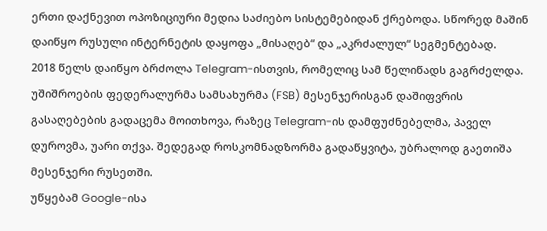ერთი დაქნევით ოპოზიციური მედია საძიებო სისტემებიდან ქრებოდა. სწორედ მაშინ დაიწყო რუსული ინტერნეტის დაყოფა „მისაღებ“ და „აკრძალულ“ სეგმენტებად.
2018 წელს დაიწყო ბრძოლა Telegram-ისთვის, რომელიც სამ წელიწადს გაგრძელდა. უშიშროების ფედერალურმა სამსახურმა (FSB) მესენჯერისგან დაშიფვრის გასაღებების გადაცემა მოითხოვა, რაზეც Telegram-ის დამფუძნებელმა, პაველ დუროვმა, უარი თქვა. შედეგად როსკომნადზორმა გადაწყვიტა, უბრალოდ გაეთიშა მესენჯერი რუსეთში.
უწყებამ Google-ისა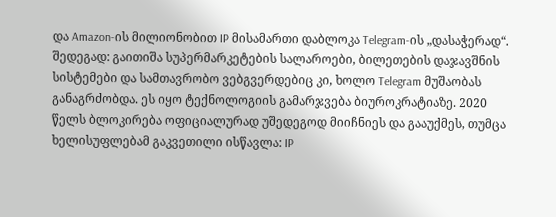და Amazon-ის მილიონობით IP მისამართი დაბლოკა Telegram-ის „დასაჭერად“. შედეგად: გაითიშა სუპერმარკეტების სალაროები, ბილეთების დაჯავშნის სისტემები და სამთავრობო ვებგვერდებიც კი, ხოლო Telegram მუშაობას განაგრძობდა. ეს იყო ტექნოლოგიის გამარჯვება ბიუროკრატიაზე. 2020 წელს ბლოკირება ოფიციალურად უშედეგოდ მიიჩნიეს და გააუქმეს, თუმცა ხელისუფლებამ გაკვეთილი ისწავლა: IP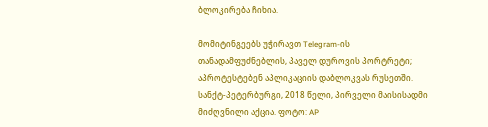ბლოკირება ჩიხია.

მომიტინგეებს უჭირავთ Telegram-ის თანადამფუძნებლის, პაველ დუროვის პორტრეტი; აპროტესტებენ აპლიკაციის დაბლოკვას რუსეთში. სანქტ-პეტერბურგი, 2018 წელი, პირველი მაისისადმი მიძღვნილი აქცია. ფოტო: AP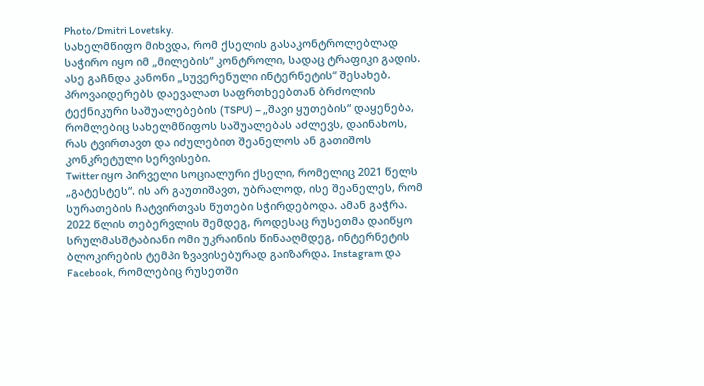Photo/Dmitri Lovetsky.
სახელმწიფო მიხვდა, რომ ქსელის გასაკონტროლებლად საჭირო იყო იმ „მილების“ კონტროლი, სადაც ტრაფიკი გადის. ასე გაჩნდა კანონი „სუვერენული ინტერნეტის“ შესახებ. პროვაიდერებს დაევალათ საფრთხეებთან ბრძოლის ტექნიკური საშუალებების (TSPU) – „შავი ყუთების“ დაყენება, რომლებიც სახელმწიფოს საშუალებას აძლევს, დაინახოს, რას ტვირთავთ და იძულებით შეანელოს ან გათიშოს კონკრეტული სერვისები.
Twitter იყო პირველი სოციალური ქსელი, რომელიც 2021 წელს „გატესტეს“. ის არ გაუთიშავთ, უბრალოდ, ისე შეანელეს, რომ სურათების ჩატვირთვას წუთები სჭირდებოდა. ამან გაჭრა.
2022 წლის თებერვლის შემდეგ, როდესაც რუსეთმა დაიწყო სრულმასშტაბიანი ომი უკრაინის წინააღმდეგ, ინტერნეტის ბლოკირების ტემპი ზვავისებურად გაიზარდა. Instagram და Facebook, რომლებიც რუსეთში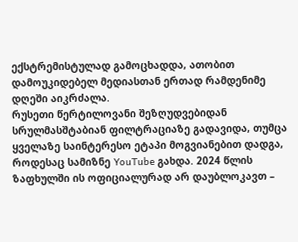ექსტრემისტულად გამოცხადდა, ათობით დამოუკიდებელ მედიასთან ერთად რამდენიმე დღეში აიკრძალა.
რუსეთი წერტილოვანი შეზღუდვებიდან სრულმასშტაბიან ფილტრაციაზე გადავიდა, თუმცა ყველაზე საინტერესო ეტაპი მოგვიანებით დადგა, როდესაც სამიზნე YouTube გახდა. 2024 წლის ზაფხულში ის ოფიციალურად არ დაუბლოკავთ –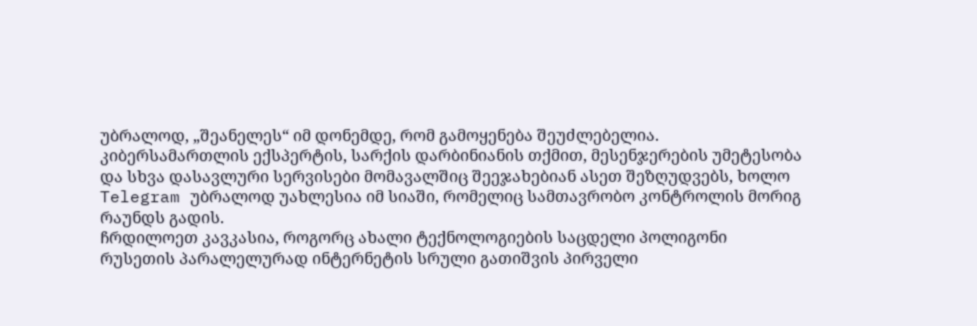უბრალოდ, „შეანელეს“ იმ დონემდე, რომ გამოყენება შეუძლებელია.
კიბერსამართლის ექსპერტის, სარქის დარბინიანის თქმით, მესენჯერების უმეტესობა და სხვა დასავლური სერვისები მომავალშიც შეეჯახებიან ასეთ შეზღუდვებს, ხოლო Telegram უბრალოდ უახლესია იმ სიაში, რომელიც სამთავრობო კონტროლის მორიგ რაუნდს გადის.
ჩრდილოეთ კავკასია, როგორც ახალი ტექნოლოგიების საცდელი პოლიგონი
რუსეთის პარალელურად ინტერნეტის სრული გათიშვის პირველი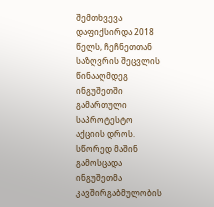შემთხვევა დაფიქსირდა 2018 წელს, ჩეჩნეთთან საზღვრის შეცვლის წინააღმდეგ ინგუშეთში გამართული საპროტესტო აქციის დროს. სწორედ მაშინ გამოსცადა ინგუშეთმა კავშირგაბმულობის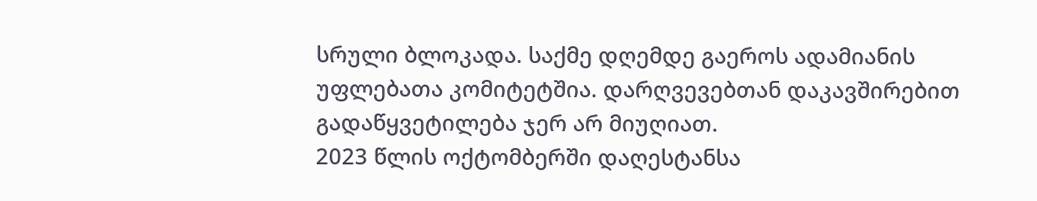სრული ბლოკადა. საქმე დღემდე გაეროს ადამიანის უფლებათა კომიტეტშია. დარღვევებთან დაკავშირებით გადაწყვეტილება ჯერ არ მიუღიათ.
2023 წლის ოქტომბერში დაღესტანსა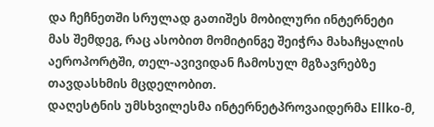და ჩეჩნეთში სრულად გათიშეს მობილური ინტერნეტი მას შემდეგ, რაც ასობით მომიტინგე შეიჭრა მახაჩყალის აეროპორტში, თელ-ავივიდან ჩამოსულ მგზავრებზე თავდასხმის მცდელობით.
დაღესტნის უმსხვილესმა ინტერნეტპროვაიდერმა Ellko-მ,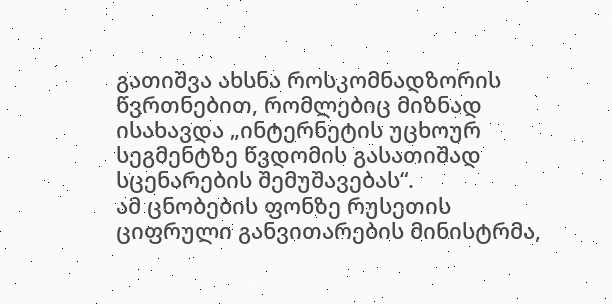გათიშვა ახსნა როსკომნადზორის წვრთნებით, რომლებიც მიზნად ისახავდა „ინტერნეტის უცხოურ სეგმენტზე წვდომის გასათიშად სცენარების შემუშავებას“.
ამ ცნობების ფონზე რუსეთის ციფრული განვითარების მინისტრმა,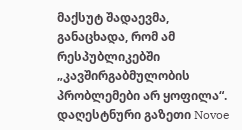მაქსუტ შადაევმა, განაცხადა, რომ ამ რესპუბლიკებში „კავშირგაბმულობის პრობლემები არ ყოფილა“.
დაღესტნური გაზეთი Novoe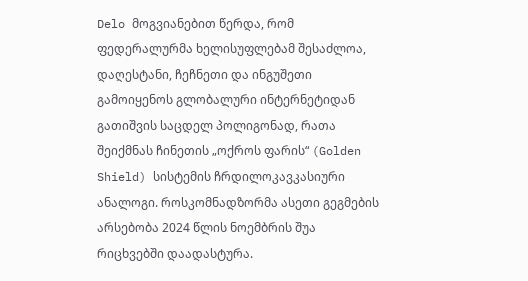Delo მოგვიანებით წერდა, რომ ფედერალურმა ხელისუფლებამ შესაძლოა, დაღესტანი, ჩეჩნეთი და ინგუშეთი გამოიყენოს გლობალური ინტერნეტიდან გათიშვის საცდელ პოლიგონად, რათა შეიქმნას ჩინეთის „ოქროს ფარის“ (Golden Shield) სისტემის ჩრდილოკავკასიური ანალოგი. როსკომნადზორმა ასეთი გეგმების არსებობა 2024 წლის ნოემბრის შუა რიცხვებში დაადასტურა.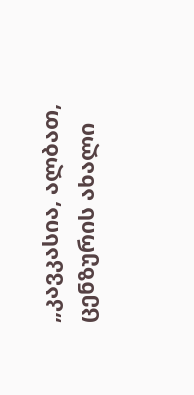„კავკასია, ალბათ, ცენზურის ახალი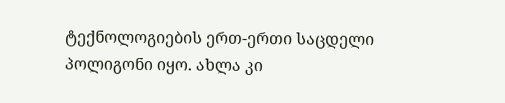ტექნოლოგიების ერთ-ერთი საცდელი პოლიგონი იყო. ახლა კი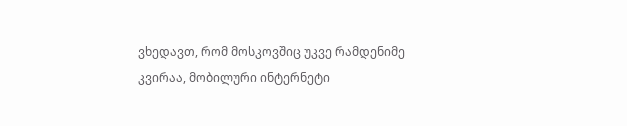ვხედავთ, რომ მოსკოვშიც უკვე რამდენიმე კვირაა, მობილური ინტერნეტი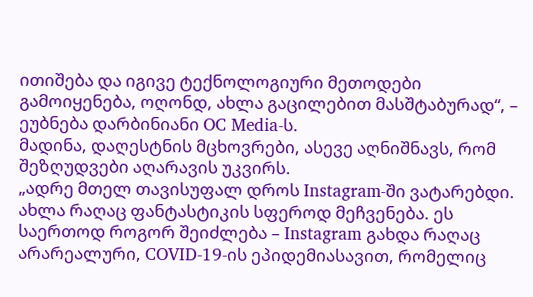ითიშება და იგივე ტექნოლოგიური მეთოდები გამოიყენება, ოღონდ, ახლა გაცილებით მასშტაბურად“, – ეუბნება დარბინიანი OC Media-ს.
მადინა, დაღესტნის მცხოვრები, ასევე აღნიშნავს, რომ შეზღუდვები აღარავის უკვირს.
„ადრე მთელ თავისუფალ დროს Instagram-ში ვატარებდი. ახლა რაღაც ფანტასტიკის სფეროდ მეჩვენება. ეს საერთოდ როგორ შეიძლება – Instagram გახდა რაღაც არარეალური, COVID-19-ის ეპიდემიასავით, რომელიც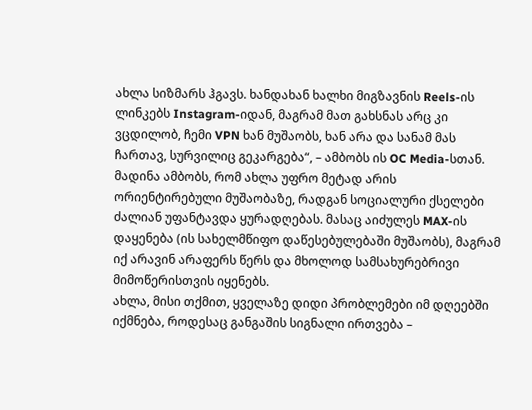ახლა სიზმარს ჰგავს. ხანდახან ხალხი მიგზავნის Reels-ის ლინკებს Instagram-იდან, მაგრამ მათ გახსნას არც კი ვცდილობ, ჩემი VPN ხან მუშაობს, ხან არა და სანამ მას ჩართავ, სურვილიც გეკარგება“, – ამბობს ის OC Media-სთან.
მადინა ამბობს, რომ ახლა უფრო მეტად არის ორიენტირებული მუშაობაზე, რადგან სოციალური ქსელები ძალიან უფანტავდა ყურადღებას. მასაც აიძულეს MAX-ის დაყენება (ის სახელმწიფო დაწესებულებაში მუშაობს), მაგრამ იქ არავინ არაფერს წერს და მხოლოდ სამსახურებრივი მიმოწერისთვის იყენებს.
ახლა, მისი თქმით, ყველაზე დიდი პრობლემები იმ დღეებში იქმნება, როდესაც განგაშის სიგნალი ირთვება –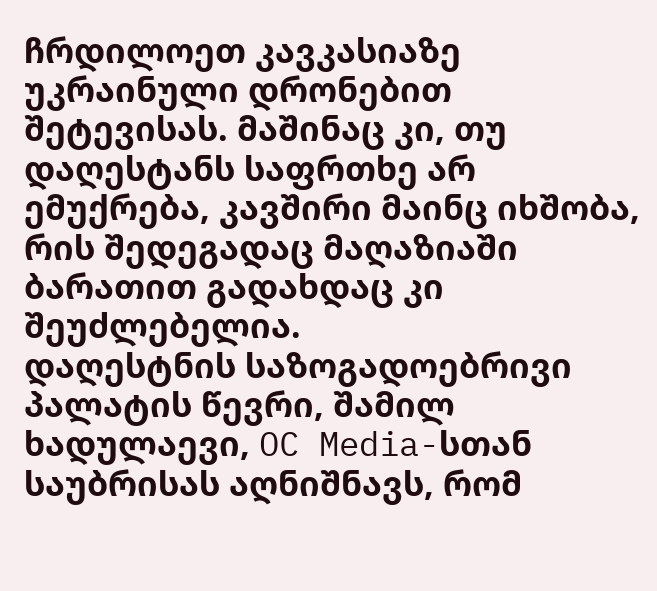ჩრდილოეთ კავკასიაზე უკრაინული დრონებით შეტევისას. მაშინაც კი, თუ დაღესტანს საფრთხე არ ემუქრება, კავშირი მაინც იხშობა, რის შედეგადაც მაღაზიაში ბარათით გადახდაც კი შეუძლებელია.
დაღესტნის საზოგადოებრივი პალატის წევრი, შამილ ხადულაევი, OC Media-სთან საუბრისას აღნიშნავს, რომ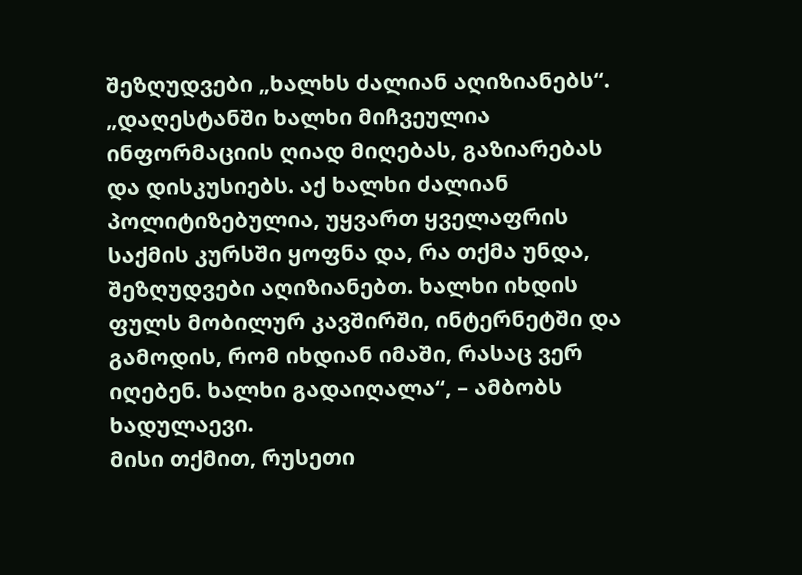შეზღუდვები „ხალხს ძალიან აღიზიანებს“.
„დაღესტანში ხალხი მიჩვეულია ინფორმაციის ღიად მიღებას, გაზიარებას და დისკუსიებს. აქ ხალხი ძალიან პოლიტიზებულია, უყვართ ყველაფრის საქმის კურსში ყოფნა და, რა თქმა უნდა, შეზღუდვები აღიზიანებთ. ხალხი იხდის ფულს მობილურ კავშირში, ინტერნეტში და გამოდის, რომ იხდიან იმაში, რასაც ვერ იღებენ. ხალხი გადაიღალა“, – ამბობს ხადულაევი.
მისი თქმით, რუსეთი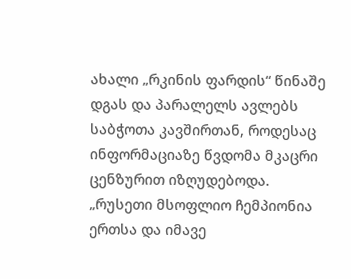ახალი „რკინის ფარდის“ წინაშე დგას და პარალელს ავლებს საბჭოთა კავშირთან, როდესაც ინფორმაციაზე წვდომა მკაცრი ცენზურით იზღუდებოდა.
„რუსეთი მსოფლიო ჩემპიონია ერთსა და იმავე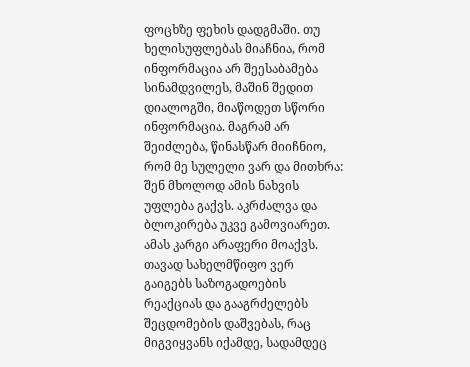ფოცხზე ფეხის დადგმაში. თუ ხელისუფლებას მიაჩნია, რომ ინფორმაცია არ შეესაბამება სინამდვილეს, მაშინ შედით დიალოგში, მიაწოდეთ სწორი ინფორმაცია. მაგრამ არ შეიძლება, წინასწარ მიიჩნიო, რომ მე სულელი ვარ და მითხრა: შენ მხოლოდ ამის ნახვის უფლება გაქვს. აკრძალვა და ბლოკირება უკვე გამოვიარეთ. ამას კარგი არაფერი მოაქვს. თავად სახელმწიფო ვერ გაიგებს საზოგადოების რეაქციას და გააგრძელებს შეცდომების დაშვებას, რაც მიგვიყვანს იქამდე, სადამდეც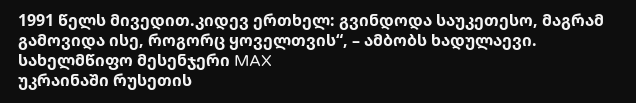1991 წელს მივედით.კიდევ ერთხელ: გვინდოდა საუკეთესო, მაგრამ გამოვიდა ისე, როგორც ყოველთვის“, – ამბობს ხადულაევი.
სახელმწიფო მესენჯერი MAX
უკრაინაში რუსეთის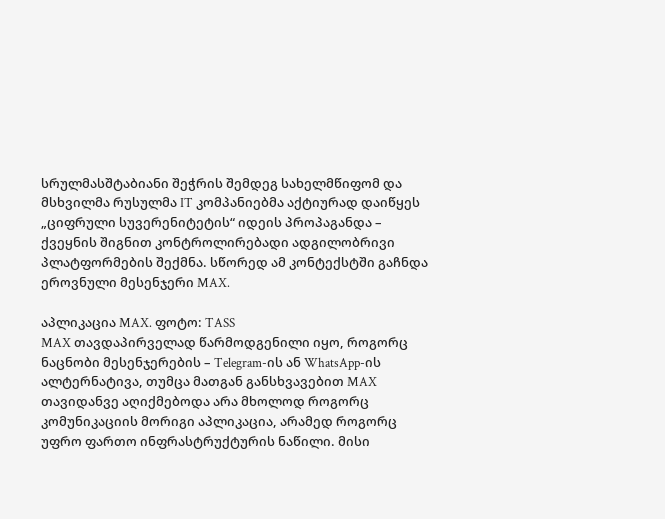სრულმასშტაბიანი შეჭრის შემდეგ სახელმწიფომ და მსხვილმა რუსულმა IT კომპანიებმა აქტიურად დაიწყეს „ციფრული სუვერენიტეტის“ იდეის პროპაგანდა – ქვეყნის შიგნით კონტროლირებადი ადგილობრივი პლატფორმების შექმნა. სწორედ ამ კონტექსტში გაჩნდა ეროვნული მესენჯერი MAX.

აპლიკაცია MAX. ფოტო: TASS
MAX თავდაპირველად წარმოდგენილი იყო, როგორც ნაცნობი მესენჯერების – Telegram-ის ან WhatsApp-ის ალტერნატივა, თუმცა მათგან განსხვავებით MAX თავიდანვე აღიქმებოდა არა მხოლოდ როგორც კომუნიკაციის მორიგი აპლიკაცია, არამედ როგორც უფრო ფართო ინფრასტრუქტურის ნაწილი. მისი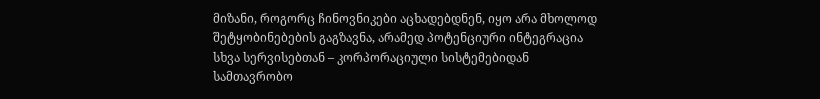მიზანი, როგორც ჩინოვნიკები აცხადებდნენ, იყო არა მხოლოდ შეტყობინებების გაგზავნა, არამედ პოტენციური ინტეგრაცია სხვა სერვისებთან – კორპორაციული სისტემებიდან სამთავრობო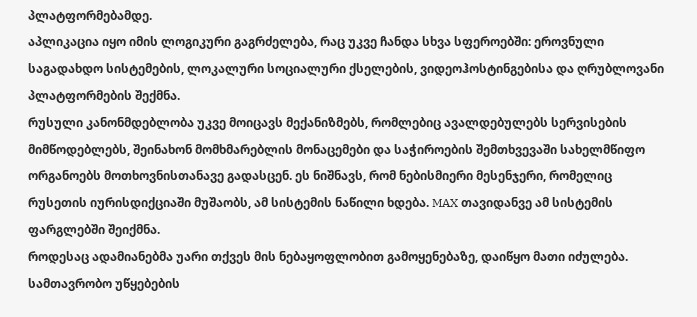პლატფორმებამდე.
აპლიკაცია იყო იმის ლოგიკური გაგრძელება, რაც უკვე ჩანდა სხვა სფეროებში: ეროვნული საგადახდო სისტემების, ლოკალური სოციალური ქსელების, ვიდეოჰოსტინგებისა და ღრუბლოვანი პლატფორმების შექმნა.
რუსული კანონმდებლობა უკვე მოიცავს მექანიზმებს, რომლებიც ავალდებულებს სერვისების მიმწოდებლებს, შეინახონ მომხმარებლის მონაცემები და საჭიროების შემთხვევაში სახელმწიფო ორგანოებს მოთხოვნისთანავე გადასცენ. ეს ნიშნავს, რომ ნებისმიერი მესენჯერი, რომელიც რუსეთის იურისდიქციაში მუშაობს, ამ სისტემის ნაწილი ხდება. MAX თავიდანვე ამ სისტემის ფარგლებში შეიქმნა.
როდესაც ადამიანებმა უარი თქვეს მის ნებაყოფლობით გამოყენებაზე, დაიწყო მათი იძულება. სამთავრობო უწყებების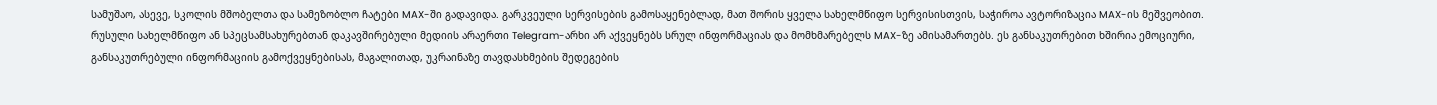სამუშაო, ასევე, სკოლის მშობელთა და სამეზობლო ჩატები MAX-ში გადავიდა. გარკვეული სერვისების გამოსაყენებლად, მათ შორის ყველა სახელმწიფო სერვისისთვის, საჭიროა ავტორიზაცია MAX-ის მეშვეობით.
რუსული სახელმწიფო ან სპეცსამსახურებთან დაკავშირებული მედიის არაერთი Telegram-არხი არ აქვეყნებს სრულ ინფორმაციას და მომხმარებელს MAX-ზე ამისამართებს. ეს განსაკუთრებით ხშირია ემოციური, განსაკუთრებული ინფორმაციის გამოქვეყნებისას, მაგალითად, უკრაინაზე თავდასხმების შედეგების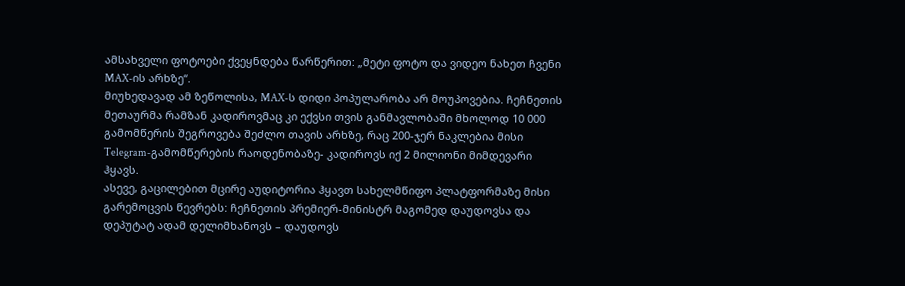ამსახველი ფოტოები ქვეყნდება წარწერით: „მეტი ფოტო და ვიდეო ნახეთ ჩვენი MAX-ის არხზე“.
მიუხედავად ამ ზეწოლისა, MAX-ს დიდი პოპულარობა არ მოუპოვებია. ჩეჩნეთის მეთაურმა რამზან კადიროვმაც კი ექვსი თვის განმავლობაში მხოლოდ 10 000 გამომწერის შეგროვება შეძლო თავის არხზე, რაც 200-ჯერ ნაკლებია მისი Telegram-გამომწერების რაოდენობაზე- კადიროვს იქ 2 მილიონი მიმდევარი ჰყავს.
ასევე, გაცილებით მცირე აუდიტორია ჰყავთ სახელმწიფო პლატფორმაზე მისი გარემოცვის წევრებს: ჩეჩნეთის პრემიერ-მინისტრ მაგომედ დაუდოვსა და დეპუტატ ადამ დელიმხანოვს – დაუდოვს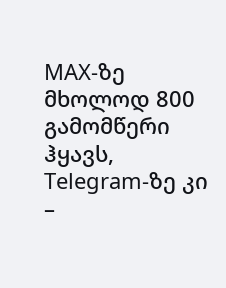MAX-ზე მხოლოდ 800 გამომწერი ჰყავს, Telegram-ზე კი –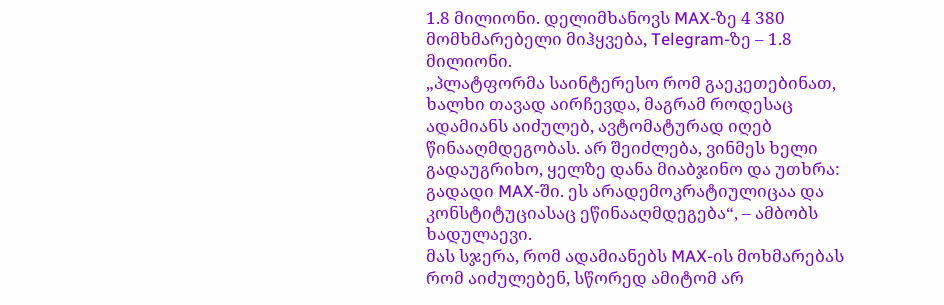1.8 მილიონი. დელიმხანოვს MAX-ზე 4 380 მომხმარებელი მიჰყვება, Telegram-ზე – 1.8 მილიონი.
„პლატფორმა საინტერესო რომ გაეკეთებინათ, ხალხი თავად აირჩევდა, მაგრამ როდესაც ადამიანს აიძულებ, ავტომატურად იღებ წინააღმდეგობას. არ შეიძლება, ვინმეს ხელი გადაუგრიხო, ყელზე დანა მიაბჯინო და უთხრა: გადადი MAX-ში. ეს არადემოკრატიულიცაა და კონსტიტუციასაც ეწინააღმდეგება“, – ამბობს ხადულაევი.
მას სჯერა, რომ ადამიანებს MAX-ის მოხმარებას რომ აიძულებენ, სწორედ ამიტომ არ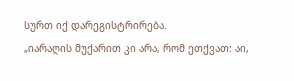სურთ იქ დარეგისტრირება.
„იარაღის მუქარით კი არა, რომ ეთქვათ: აი,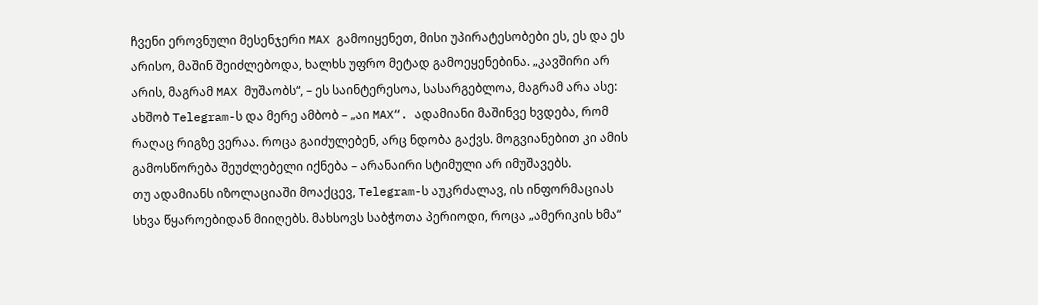ჩვენი ეროვნული მესენჯერი MAX გამოიყენეთ, მისი უპირატესობები ეს, ეს და ეს არისო, მაშინ შეიძლებოდა, ხალხს უფრო მეტად გამოეყენებინა. „კავშირი არ არის, მაგრამ MAX მუშაობს“, – ეს საინტერესოა, სასარგებლოა, მაგრამ არა ასე: ახშობ Telegram-ს და მერე ამბობ – „აი MAX“. ადამიანი მაშინვე ხვდება, რომ რაღაც რიგზე ვერაა. როცა გაიძულებენ, არც ნდობა გაქვს. მოგვიანებით კი ამის გამოსწორება შეუძლებელი იქნება – არანაირი სტიმული არ იმუშავებს.
თუ ადამიანს იზოლაციაში მოაქცევ, Telegram-ს აუკრძალავ, ის ინფორმაციას სხვა წყაროებიდან მიიღებს. მახსოვს საბჭოთა პერიოდი, როცა „ამერიკის ხმა“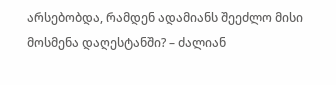არსებობდა, რამდენ ადამიანს შეეძლო მისი მოსმენა დაღესტანში? – ძალიან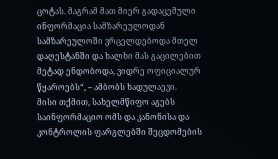ცოტას. მაგრამ მათ მიერ გადაცემული ინფორმაცია სამზარეულოდან სამზარეულოში ვრცელდებოდა მთელ დაღესტანში და ხალხი მას გაცილებით მეტად ენდობოდა, ვიდრე ოფიციალურ წყაროებს“, – ამბობს ხადულაევი.
მისი თქმით, სახელმწიფო აგებს საინფორმაციო ომს და კანონისა და კონტროლის ფარგლებში შეცდომების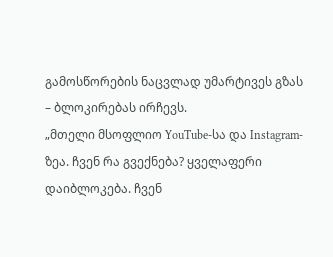გამოსწორების ნაცვლად უმარტივეს გზას – ბლოკირებას ირჩევს.
„მთელი მსოფლიო YouTube-სა და Instagram-ზეა. ჩვენ რა გვექნება? ყველაფერი დაიბლოკება. ჩვენ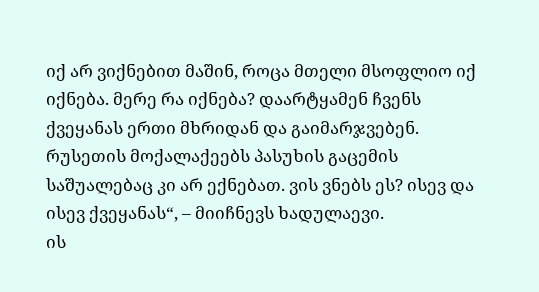იქ არ ვიქნებით მაშინ, როცა მთელი მსოფლიო იქ იქნება. მერე რა იქნება? დაარტყამენ ჩვენს ქვეყანას ერთი მხრიდან და გაიმარჯვებენ. რუსეთის მოქალაქეებს პასუხის გაცემის საშუალებაც კი არ ექნებათ. ვის ვნებს ეს? ისევ და ისევ ქვეყანას“, – მიიჩნევს ხადულაევი.
ის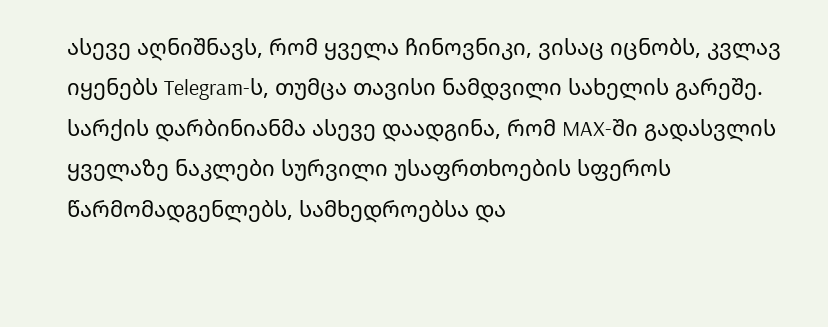ასევე აღნიშნავს, რომ ყველა ჩინოვნიკი, ვისაც იცნობს, კვლავ იყენებს Telegram-ს, თუმცა თავისი ნამდვილი სახელის გარეშე.
სარქის დარბინიანმა ასევე დაადგინა, რომ MAX-ში გადასვლის ყველაზე ნაკლები სურვილი უსაფრთხოების სფეროს წარმომადგენლებს, სამხედროებსა და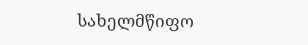სახელმწიფო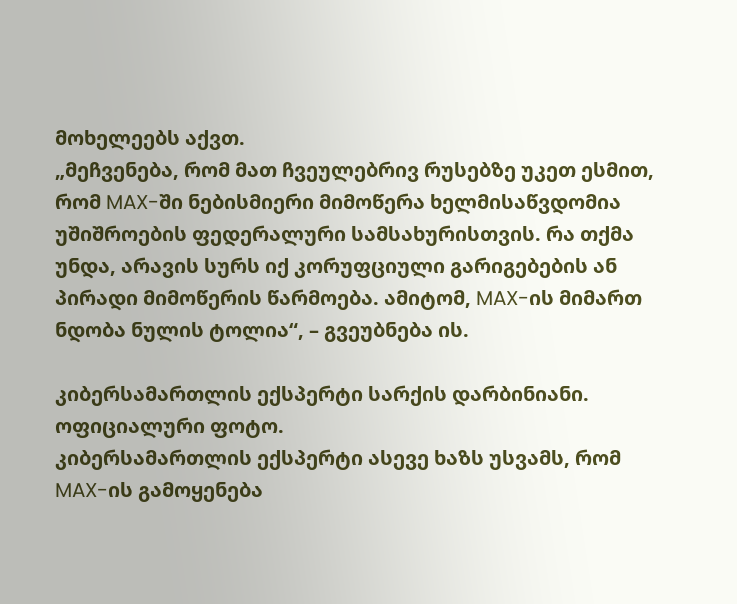მოხელეებს აქვთ.
„მეჩვენება, რომ მათ ჩვეულებრივ რუსებზე უკეთ ესმით, რომ MAX-ში ნებისმიერი მიმოწერა ხელმისაწვდომია უშიშროების ფედერალური სამსახურისთვის. რა თქმა უნდა, არავის სურს იქ კორუფციული გარიგებების ან პირადი მიმოწერის წარმოება. ამიტომ, MAX-ის მიმართ ნდობა ნულის ტოლია“, – გვეუბნება ის.

კიბერსამართლის ექსპერტი სარქის დარბინიანი. ოფიციალური ფოტო.
კიბერსამართლის ექსპერტი ასევე ხაზს უსვამს, რომ MAX-ის გამოყენება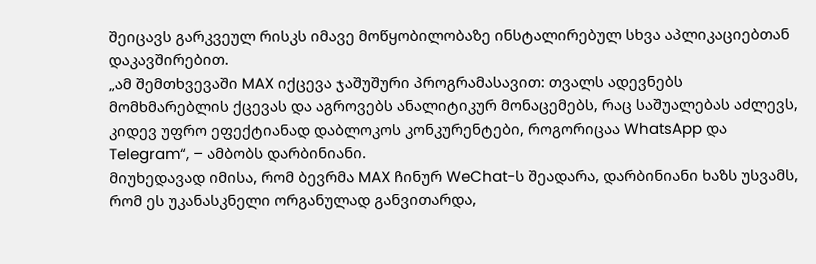შეიცავს გარკვეულ რისკს იმავე მოწყობილობაზე ინსტალირებულ სხვა აპლიკაციებთან დაკავშირებით.
„ამ შემთხვევაში MAX იქცევა ჯაშუშური პროგრამასავით: თვალს ადევნებს მომხმარებლის ქცევას და აგროვებს ანალიტიკურ მონაცემებს, რაც საშუალებას აძლევს, კიდევ უფრო ეფექტიანად დაბლოკოს კონკურენტები, როგორიცაა WhatsApp და Telegram“, – ამბობს დარბინიანი.
მიუხედავად იმისა, რომ ბევრმა MAX ჩინურ WeChat-ს შეადარა, დარბინიანი ხაზს უსვამს, რომ ეს უკანასკნელი ორგანულად განვითარდა,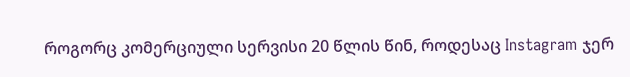როგორც კომერციული სერვისი 20 წლის წინ, როდესაც Instagram ჯერ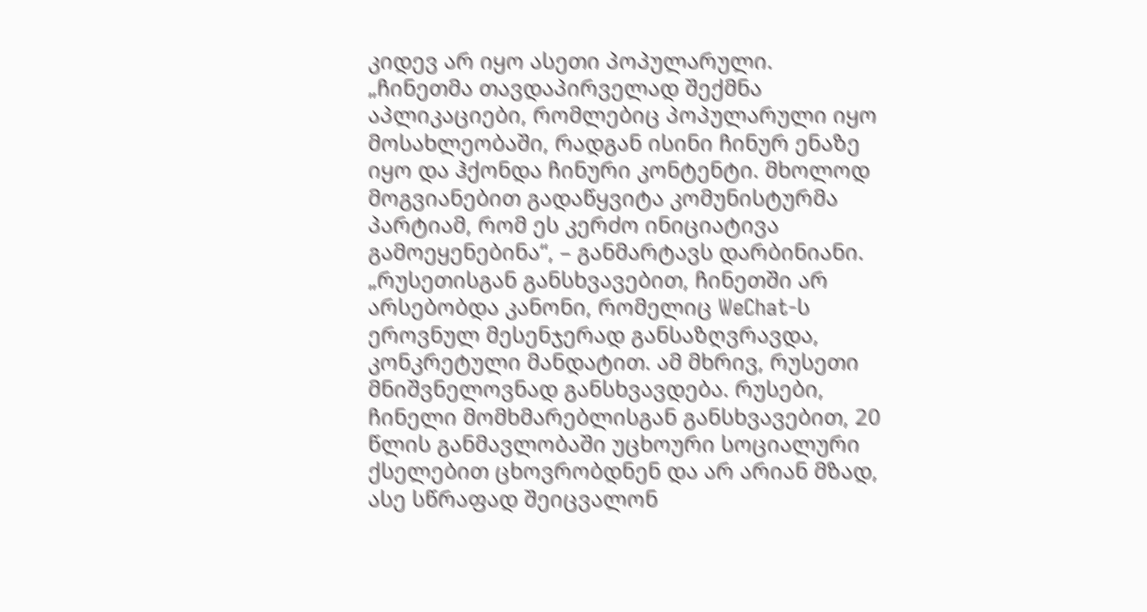კიდევ არ იყო ასეთი პოპულარული.
„ჩინეთმა თავდაპირველად შექმნა აპლიკაციები, რომლებიც პოპულარული იყო მოსახლეობაში, რადგან ისინი ჩინურ ენაზე იყო და ჰქონდა ჩინური კონტენტი. მხოლოდ მოგვიანებით გადაწყვიტა კომუნისტურმა პარტიამ, რომ ეს კერძო ინიციატივა გამოეყენებინა“, – განმარტავს დარბინიანი.
„რუსეთისგან განსხვავებით, ჩინეთში არ არსებობდა კანონი, რომელიც WeChat-ს ეროვნულ მესენჯერად განსაზღვრავდა, კონკრეტული მანდატით. ამ მხრივ, რუსეთი მნიშვნელოვნად განსხვავდება. რუსები, ჩინელი მომხმარებლისგან განსხვავებით, 20 წლის განმავლობაში უცხოური სოციალური ქსელებით ცხოვრობდნენ და არ არიან მზად, ასე სწრაფად შეიცვალონ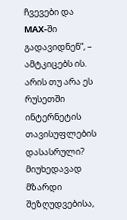ჩვევები და MAX-ში გადავიდნენ“, – ამტკიცებს ის.
არის თუ არა ეს რუსეთში ინტერნეტის თავისუფლების დასასრული?
მიუხედავად მზარდი შეზღუდვებისა,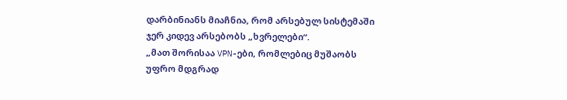დარბინიანს მიაჩნია, რომ არსებულ სისტემაში ჯერ კიდევ არსებობს „ხვრელები“.
„მათ შორისაა VPN-ები, რომლებიც მუშაობს უფრო მდგრად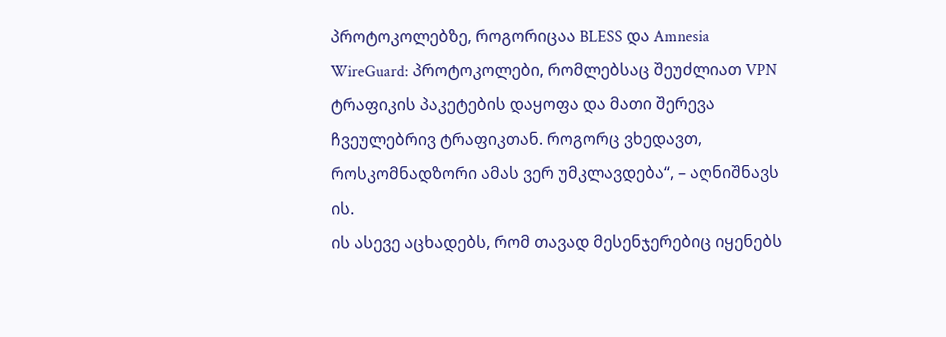პროტოკოლებზე, როგორიცაა BLESS და Amnesia WireGuard: პროტოკოლები, რომლებსაც შეუძლიათ VPN ტრაფიკის პაკეტების დაყოფა და მათი შერევა ჩვეულებრივ ტრაფიკთან. როგორც ვხედავთ, როსკომნადზორი ამას ვერ უმკლავდება“, – აღნიშნავს ის.
ის ასევე აცხადებს, რომ თავად მესენჯერებიც იყენებს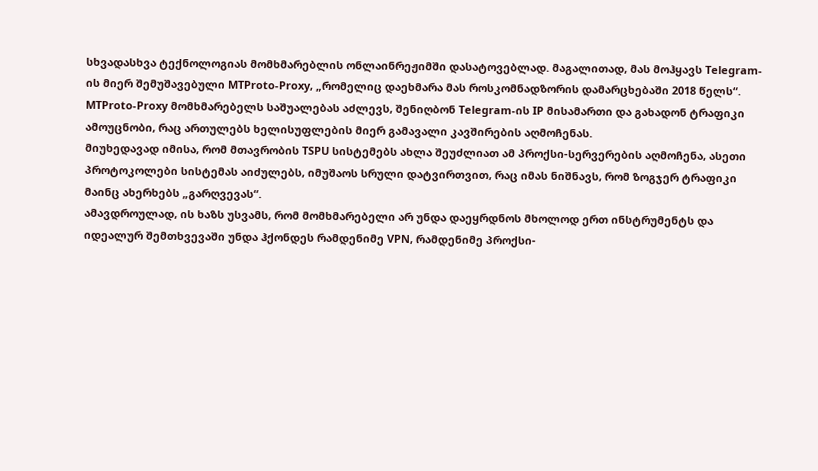სხვადასხვა ტექნოლოგიას მომხმარებლის ონლაინრეჟიმში დასატოვებლად. მაგალითად, მას მოჰყავს Telegram-ის მიერ შემუშავებული MTProto-Proxy, „რომელიც დაეხმარა მას როსკომნადზორის დამარცხებაში 2018 წელს“. MTProto-Proxy მომხმარებელს საშუალებას აძლევს, შენიღბონ Telegram-ის IP მისამართი და გახადონ ტრაფიკი ამოუცნობი, რაც ართულებს ხელისუფლების მიერ გამავალი კავშირების აღმოჩენას.
მიუხედავად იმისა, რომ მთავრობის TSPU სისტემებს ახლა შეუძლიათ ამ პროქსი-სერვერების აღმოჩენა, ასეთი პროტოკოლები სისტემას აიძულებს, იმუშაოს სრული დატვირთვით, რაც იმას ნიშნავს, რომ ზოგჯერ ტრაფიკი მაინც ახერხებს „გარღვევას“.
ამავდროულად, ის ხაზს უსვამს, რომ მომხმარებელი არ უნდა დაეყრდნოს მხოლოდ ერთ ინსტრუმენტს და იდეალურ შემთხვევაში უნდა ჰქონდეს რამდენიმე VPN, რამდენიმე პროქსი-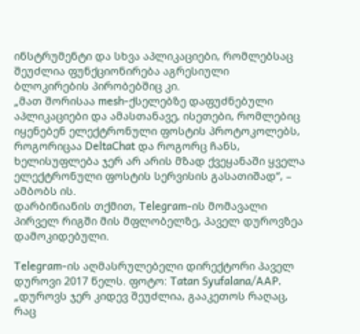ინსტრუმენტი და სხვა აპლიკაციები, რომლებსაც შეუძლია ფუნქციონირება აგრესიული ბლოკირების პირობებშიც კი.
„მათ შორისაა mesh-ქსელებზე დაფუძნებული აპლიკაციები და ამასთანავე, ისეთები, რომლებიც იყენებენ ელექტრონული ფოსტის პროტოკოლებს, როგორიცაა DeltaChat და როგორც ჩანს, ხელისუფლება ჯერ არ არის მზად ქვეყანაში ყველა ელექტრონული ფოსტის სერვისის გასათიშად“, – ამბობს ის.
დარბინიანის თქმით, Telegram-ის მომავალი პირველ რიგში მის მფლობელზე, პაველ დუროვზეა დამოკიდებული.

Telegram-ის აღმასრულებელი დირექტორი პაველ დუროვი 2017 წელს. ფოტო: Tatan Syufalana/AAP.
„დუროვს ჯერ კიდევ შეუძლია, გააკეთოს რაღაც, რაც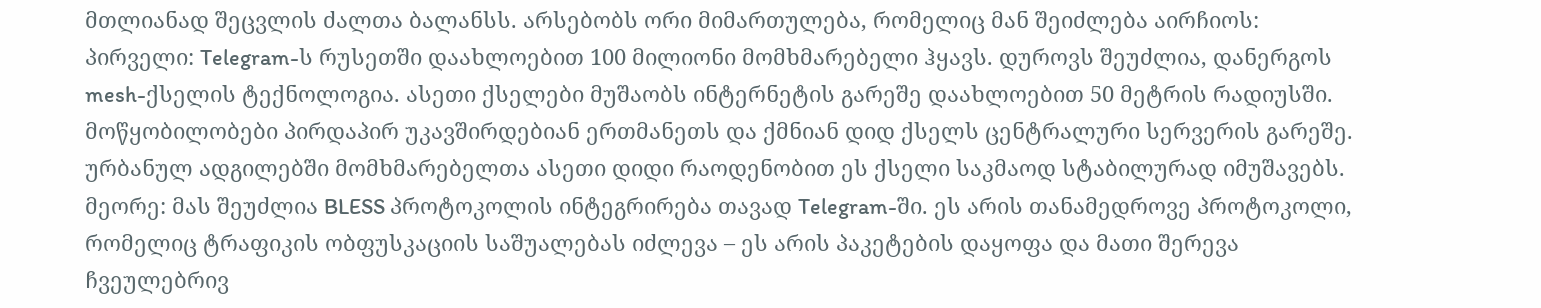მთლიანად შეცვლის ძალთა ბალანსს. არსებობს ორი მიმართულება, რომელიც მან შეიძლება აირჩიოს:
პირველი: Telegram-ს რუსეთში დაახლოებით 100 მილიონი მომხმარებელი ჰყავს. დუროვს შეუძლია, დანერგოს mesh-ქსელის ტექნოლოგია. ასეთი ქსელები მუშაობს ინტერნეტის გარეშე დაახლოებით 50 მეტრის რადიუსში. მოწყობილობები პირდაპირ უკავშირდებიან ერთმანეთს და ქმნიან დიდ ქსელს ცენტრალური სერვერის გარეშე. ურბანულ ადგილებში მომხმარებელთა ასეთი დიდი რაოდენობით ეს ქსელი საკმაოდ სტაბილურად იმუშავებს.
მეორე: მას შეუძლია BLESS პროტოკოლის ინტეგრირება თავად Telegram-ში. ეს არის თანამედროვე პროტოკოლი, რომელიც ტრაფიკის ობფუსკაციის საშუალებას იძლევა – ეს არის პაკეტების დაყოფა და მათი შერევა ჩვეულებრივ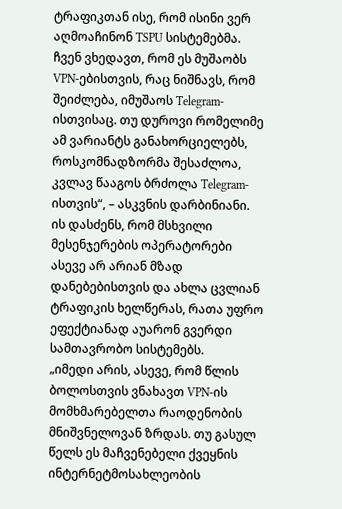ტრაფიკთან ისე, რომ ისინი ვერ აღმოაჩინონ TSPU სისტემებმა. ჩვენ ვხედავთ, რომ ეს მუშაობს VPN-ებისთვის, რაც ნიშნავს, რომ შეიძლება, იმუშაოს Telegram-ისთვისაც. თუ დუროვი რომელიმე ამ ვარიანტს განახორციელებს, როსკომნადზორმა შესაძლოა, კვლავ წააგოს ბრძოლა Telegram-ისთვის“, – ასკვნის დარბინიანი.
ის დასძენს, რომ მსხვილი მესენჯერების ოპერატორები ასევე არ არიან მზად დანებებისთვის და ახლა ცვლიან ტრაფიკის ხელწერას, რათა უფრო ეფექტიანად აუარონ გვერდი სამთავრობო სისტემებს.
„იმედი არის, ასევე, რომ წლის ბოლოსთვის ვნახავთ VPN-ის მომხმარებელთა რაოდენობის მნიშვნელოვან ზრდას. თუ გასულ წელს ეს მაჩვენებელი ქვეყნის ინტერნეტმოსახლეობის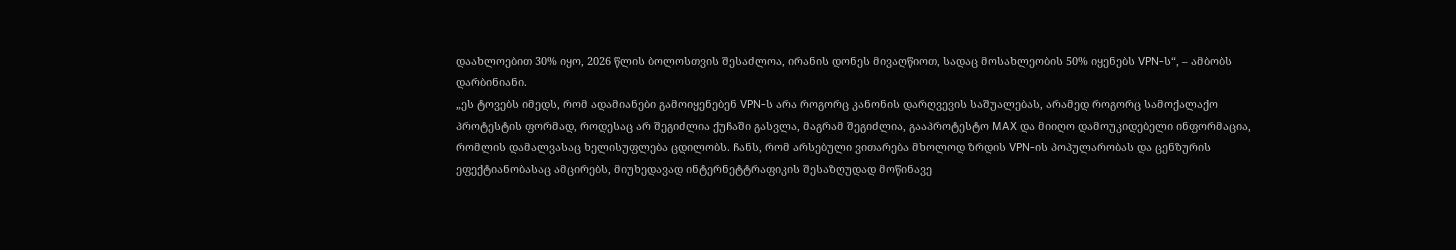დაახლოებით 30% იყო, 2026 წლის ბოლოსთვის შესაძლოა, ირანის დონეს მივაღწიოთ, სადაც მოსახლეობის 50% იყენებს VPN-ს“, – ამბობს დარბინიანი.
„ეს ტოვებს იმედს, რომ ადამიანები გამოიყენებენ VPN-ს არა როგორც კანონის დარღვევის საშუალებას, არამედ როგორც სამოქალაქო პროტესტის ფორმად, როდესაც არ შეგიძლია ქუჩაში გასვლა, მაგრამ შეგიძლია, გააპროტესტო MAX და მიიღო დამოუკიდებელი ინფორმაცია, რომლის დამალვასაც ხელისუფლება ცდილობს. ჩანს, რომ არსებული ვითარება მხოლოდ ზრდის VPN-ის პოპულარობას და ცენზურის ეფექტიანობასაც ამცირებს, მიუხედავად ინტერნეტტრაფიკის შესაზღუდად მოწინავე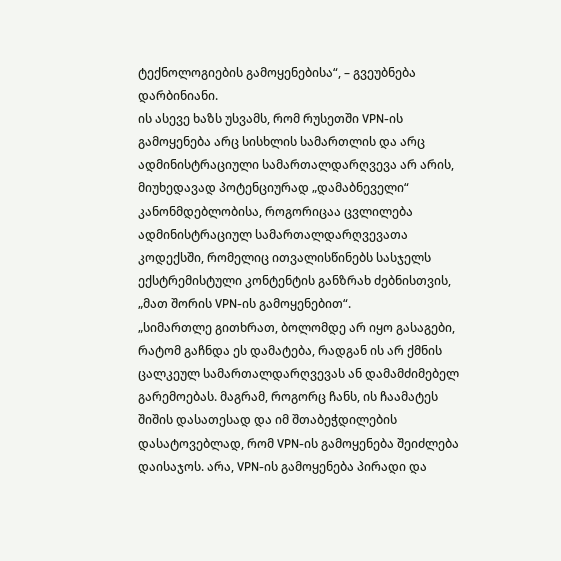ტექნოლოგიების გამოყენებისა“, – გვეუბნება დარბინიანი.
ის ასევე ხაზს უსვამს, რომ რუსეთში VPN-ის გამოყენება არც სისხლის სამართლის და არც ადმინისტრაციული სამართალდარღვევა არ არის, მიუხედავად პოტენციურად „დამაბნეველი“ კანონმდებლობისა, როგორიცაა ცვლილება ადმინისტრაციულ სამართალდარღვევათა კოდექსში, რომელიც ითვალისწინებს სასჯელს ექსტრემისტული კონტენტის განზრახ ძებნისთვის, „მათ შორის VPN-ის გამოყენებით“.
„სიმართლე გითხრათ, ბოლომდე არ იყო გასაგები, რატომ გაჩნდა ეს დამატება, რადგან ის არ ქმნის ცალკეულ სამართალდარღვევას ან დამამძიმებელ გარემოებას. მაგრამ, როგორც ჩანს, ის ჩაამატეს შიშის დასათესად და იმ შთაბეჭდილების დასატოვებლად, რომ VPN-ის გამოყენება შეიძლება დაისაჯოს. არა, VPN-ის გამოყენება პირადი და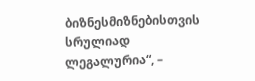ბიზნესმიზნებისთვის სრულიად ლეგალურია“, –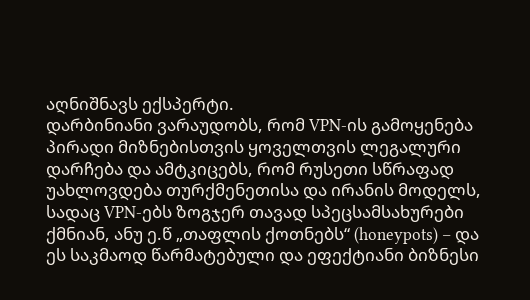აღნიშნავს ექსპერტი.
დარბინიანი ვარაუდობს, რომ VPN-ის გამოყენება პირადი მიზნებისთვის ყოველთვის ლეგალური დარჩება და ამტკიცებს, რომ რუსეთი სწრაფად უახლოვდება თურქმენეთისა და ირანის მოდელს, სადაც VPN-ებს ზოგჯერ თავად სპეცსამსახურები ქმნიან, ანუ ე.წ „თაფლის ქოთნებს“ (honeypots) – და ეს საკმაოდ წარმატებული და ეფექტიანი ბიზნესი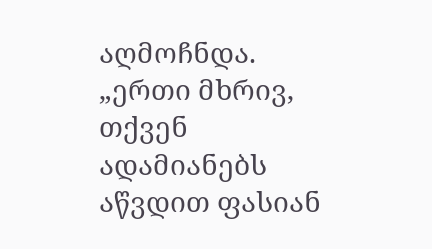აღმოჩნდა.
„ერთი მხრივ, თქვენ ადამიანებს აწვდით ფასიან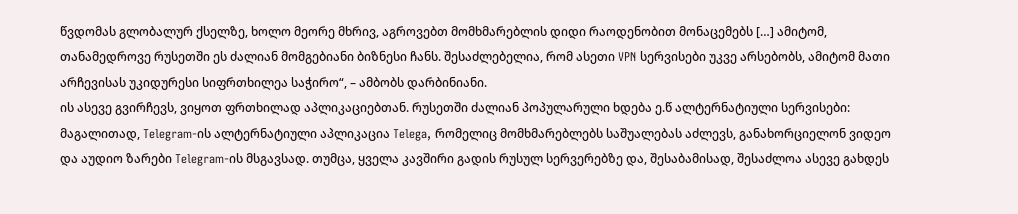წვდომას გლობალურ ქსელზე, ხოლო მეორე მხრივ, აგროვებთ მომხმარებლის დიდი რაოდენობით მონაცემებს […] ამიტომ, თანამედროვე რუსეთში ეს ძალიან მომგებიანი ბიზნესი ჩანს. შესაძლებელია, რომ ასეთი VPN სერვისები უკვე არსებობს, ამიტომ მათი არჩევისას უკიდურესი სიფრთხილეა საჭირო“, – ამბობს დარბინიანი.
ის ასევე გვირჩევს, ვიყოთ ფრთხილად აპლიკაციებთან. რუსეთში ძალიან პოპულარული ხდება ე.წ ალტერნატიული სერვისები: მაგალითად, Telegram-ის ალტერნატიული აპლიკაცია Telega, რომელიც მომხმარებლებს საშუალებას აძლევს, განახორციელონ ვიდეო და აუდიო ზარები Telegram-ის მსგავსად. თუმცა, ყველა კავშირი გადის რუსულ სერვერებზე და, შესაბამისად, შესაძლოა ასევე გახდეს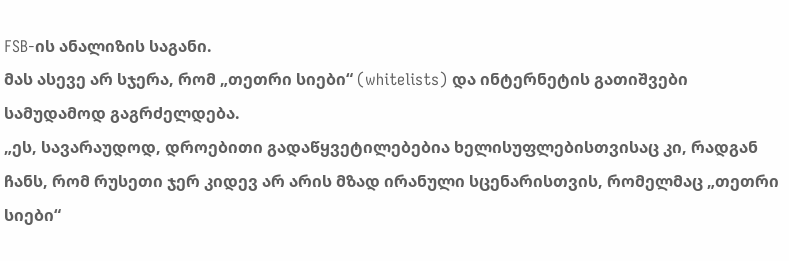FSB-ის ანალიზის საგანი.
მას ასევე არ სჯერა, რომ „თეთრი სიები“ (whitelists) და ინტერნეტის გათიშვები სამუდამოდ გაგრძელდება.
„ეს, სავარაუდოდ, დროებითი გადაწყვეტილებებია ხელისუფლებისთვისაც კი, რადგან ჩანს, რომ რუსეთი ჯერ კიდევ არ არის მზად ირანული სცენარისთვის, რომელმაც „თეთრი სიები“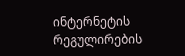ინტერნეტის რეგულირების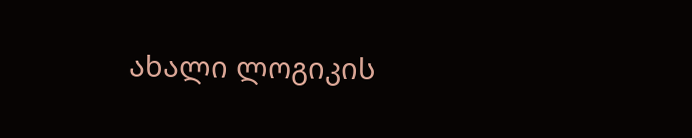ახალი ლოგიკის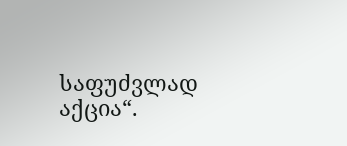საფუძვლად აქცია“.